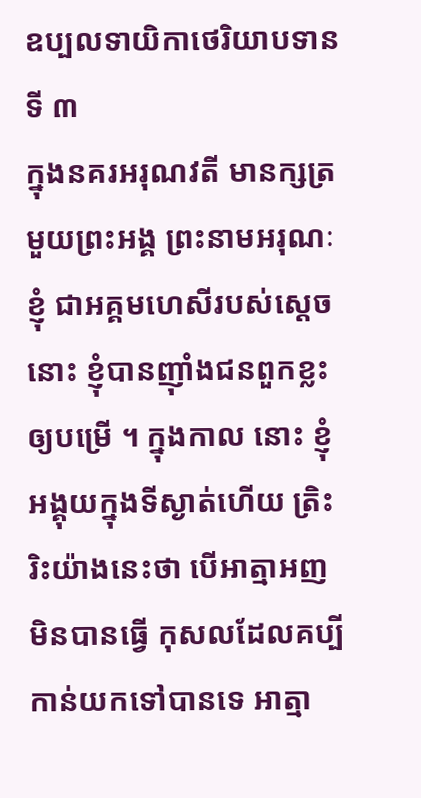ឧប្បលទាយិកាថេរិយាបទានទី ៣
ក្នុងនគរអរុណវតី មានក្សត្រមួយព្រះអង្គ ព្រះនាមអរុណៈ ខ្ញុំ ជាអគ្គមហេសីរបស់ស្តេចនោះ ខ្ញុំបានញ៉ាំងជនពួកខ្លះឲ្យបម្រើ ។ ក្នុងកាល នោះ ខ្ញុំអង្គុយក្នុងទីស្ងាត់ហើយ ត្រិះរិះយ៉ាងនេះថា បើអាត្មាអញមិនបានធ្វើ កុសលដែលគប្បីកាន់យកទៅបានទេ អាត្មា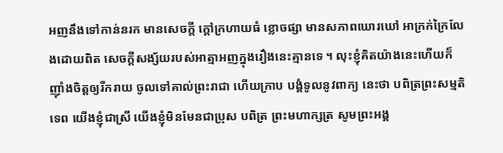អញនឹងទៅកាន់នរក មានសេចក្តី ក្តៅក្រហាយធំ ខ្លោចផ្សា មានសភាពឃោរឃៅ អាក្រក់ក្រៃលែងដោយពិត សេចក្តីសង្ស័យរបស់អាត្មាអញក្នុងរឿងនេះគ្មានទេ ។ លុះខ្ញុំគិតយ៉ាងនេះហើយក៏ ញ៉ាំងចិត្តឲ្យរីករាយ ចូលទៅគាល់ព្រះរាជា ហើយក្រាប បង្គំទូលនូវពាក្យ នេះថា បពិត្រព្រះសម្មតិទេព យើងខ្ញុំជាស្រី យើងខ្ញុំមិនមែនជាប្រុស បពិត្រ ព្រះមហាក្សត្រ សូមព្រះអង្គ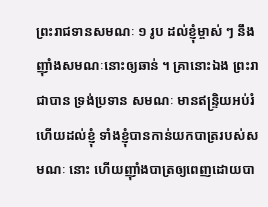ព្រះរាជទានសមណៈ ១ រូប ដល់ខ្ញុំម្ចាស់ ៗ នឹងញ៉ាំងសមណៈនោះឲ្យឆាន់ ។ គ្រានោះឯង ព្រះរាជាបាន ទ្រង់ប្រទាន សមណៈ មានឥន្ទ្រិយអប់រំហើយដល់ខ្ញុំ ទាំងខ្ញុំបានកាន់យកបាត្ររបស់សមណៈ នោះ ហើយញ៉ាំងបាត្រឲ្យពេញដោយបា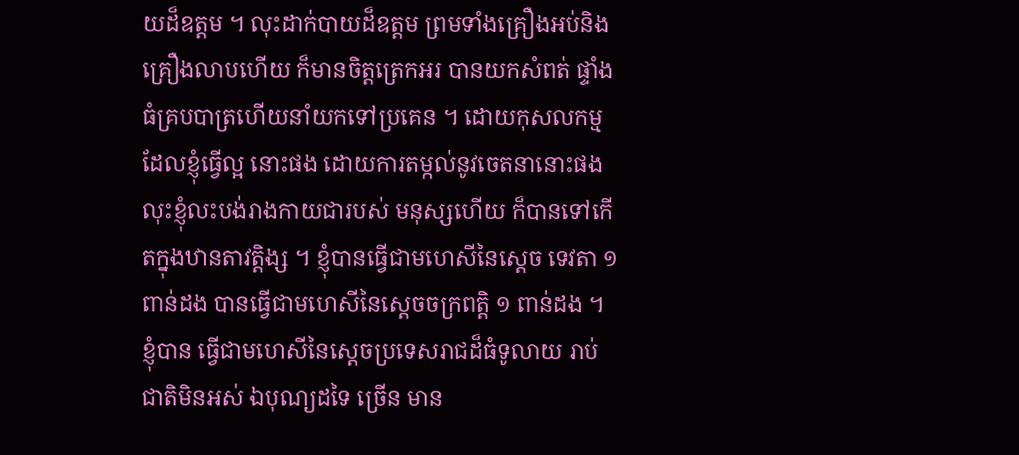យដ៏ឧត្តម ។ លុះដាក់បាយដ៏ឧត្តម ព្រមទាំងគ្រឿងអប់និងគ្រឿងលាបហើយ ក៏មានចិត្តត្រេកអរ បានយកសំពត់ ផ្ទាំងធំគ្របបាត្រហើយនាំយកទៅប្រគេន ។ ដោយកុសលកម្មដែលខ្ញុំធ្វើល្អ នោះផង ដោយការតម្កល់នូវចេតនានោះផង លុះខ្ញុំលះបង់រាងកាយជារបស់ មនុស្សហើយ ក៏បានទៅកើតក្នុងឋានតាវត្តិង្ស ។ ខ្ញុំបានធ្វើជាមហេសីនៃស្តេច ទេវតា ១ ពាន់ដង បានធ្វើជាមហេសីនៃស្តេចចក្រពត្តិ ១ ពាន់ដង ។ ខ្ញុំបាន ធ្វើជាមហេសីនៃស្តេចប្រទេសរាជដ៏ធំទូលាយ រាប់ជាតិមិនអស់ ឯបុណ្យដទៃ ច្រើន មាន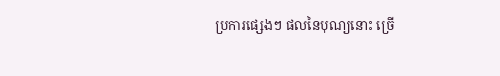ប្រការផ្សេងៗ ផលនៃបុណ្យនោះ ច្រើ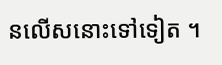នលើសនោះទៅទៀត ។